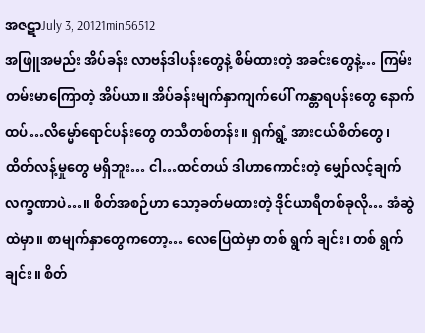အဇဋာJuly 3, 20121min56512
အဖြူအမည်း အိပ်ခန်း လာဗန်ဒါပန်းတွေနဲ့ စိမ်ထားတဲ့ အခင်းတွေနဲ့… ကြမ်းတမ်းမာကြောတဲ့ အိပ်ယာ။ အိပ်ခန်းမျက်နှာကျက်ပေါ် ကန္တာရပန်းတွေ နောက်ထပ်…လိမ္မော်ရောင်ပန်းတွေ တသီတစ်တန်း။ ရှက်ရွံ့ အားငယ်စိတ်တွေ၊ ထိတ်လန့်မှုတွေ မရှိဘူး… ငါ…ထင်တယ် ဒါဟာကောင်းတဲ့ မျှော်လင့်ချက် လက္ခဏာပဲ…။ စိတ်အစဉ်ဟာ သော့ခတ်မထားတဲ့ ဒိုင်ယာရီတစ်ခုလို… အံဆွဲထဲမှာ။ စာမျက်နှာတွေကတော့… လေပြေထဲမှာ တစ် ရွက် ချင်း၊ တစ် ရွက် ချင်း။ စိတ်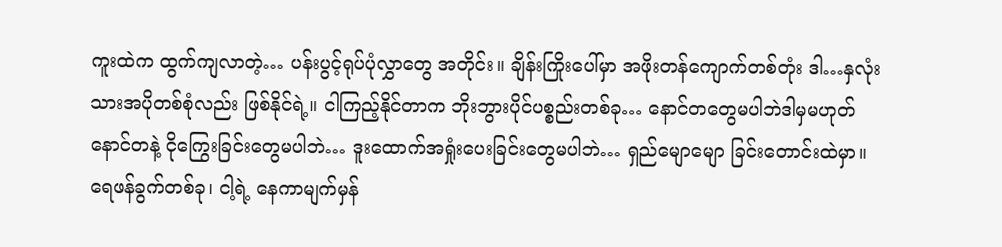ကူးထဲက ထွက်ကျလာတဲ့… ပန်းပွင့်ရုပ်ပုံလွှာတွေ အတိုင်း။ ချိန်းကြိုးပေါ်မှာ အဖိုးတန်ကျောက်တစ်တုံး ဒါ…နှလုံးသားအပိုတစ်စုံလည်း ဖြစ်နိုင်ရဲ့။ ငါကြည့်နိုင်တာက ဘိုးဘွားပိုင်ပစ္စည်းတစ်ခု… နောင်တတွေမပါဘဲဒါမှမဟုတ် နောင်တနဲ့ ငိုကြွေးခြင်းတွေမပါဘဲ… ဒူးထောက်အရှုံးပေးခြင်းတွေမပါဘဲ… ရှည်မျောမျော ခြင်းတောင်းထဲမှာ။ ရေဖန်ခွက်တစ်ခု၊ ငါ့ရဲ့ နေကာမျက်မှန်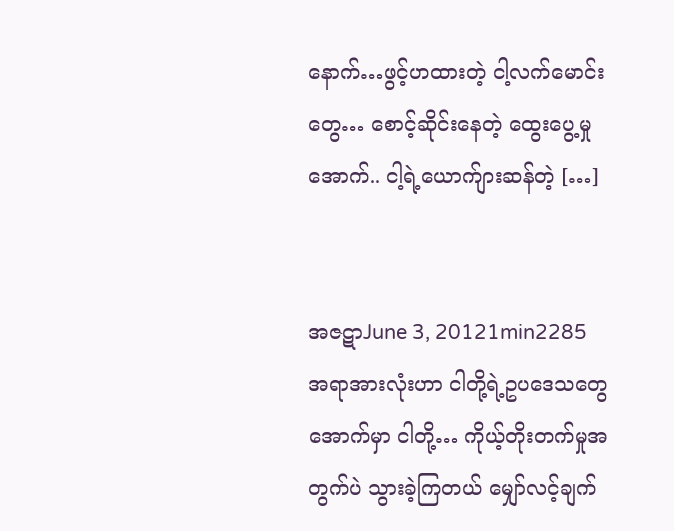နောက်…ဖွင့်ဟထားတဲ့ ငါ့လက်မောင်းတွေ… စောင့်ဆိုင်းနေတဲ့ ထွေးပွေ့မှုအောက်.. ငါ့ရဲ့ယောက်ျားဆန်တဲ့ […]


အဇဋာJune 3, 20121min2285
အရာအားလုံးဟာ ငါတို့ရဲ့ဥပဒေသတွေအောက်မှာ ငါတို့… ကိုယ့်တိုးတက်မှုအတွက်ပဲ သွားခဲ့ကြတယ် မျှော်လင့်ချက်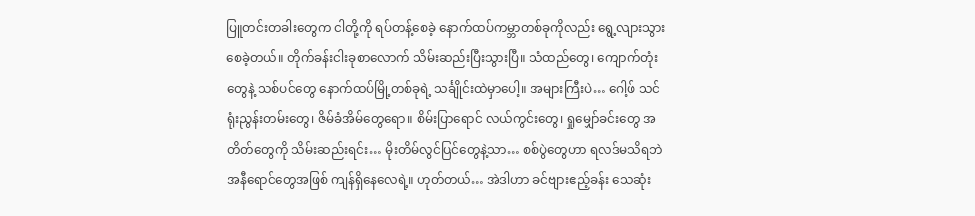ပြူတင်းတခါးတွေက ငါတို့ကို ရပ်တန့်စေခဲ့ နောက်ထပ်ကမ္ဘာတစ်ခုကိုလည်း ရွေ့လျားသွားစေခဲ့တယ်။ တိုက်ခန်းငါးခုစာလောက် သိမ်းဆည်းပြီးသွားပြီ။ သံထည်တွေ၊ ကျောက်တုံးတွေနဲ့ သစ်ပင်တွေ နောက်ထပ်မြို့တစ်ခုရဲ့ သင်္ချိုင်းထဲမှာပေါ့။ အများကြီးပဲ… ဂေါ့ဖ် သင်ရုံးညွန်းတမ်းတွေ၊ ဇိမ်ခံအိမ်တွေရော။ စိမ်းပြာရောင် လယ်ကွင်းတွေ၊ ရှုမျှော်ခင်းတွေ အတိတ်တွေကို သိမ်းဆည်းရင်း… မိုးတိမ်လွင်ပြင်တွေနဲ့သာ… စစ်ပွဲတွေဟာ ရလဒ်မသိရဘဲ အနီရောင်တွေအဖြစ် ကျန်ရှိနေလေရဲ့။ ဟုတ်တယ်… အဲဒါဟာ ခင်ဗျားဧည့်ခန်း သေဆုံး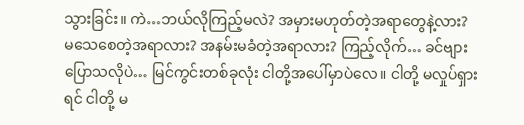သွားခြင်း။ ကဲ…ဘယ်လိုကြည့်မလဲ? အမှားမဟုတ်တဲ့အရာတွေနဲ့လား? မသေစေတဲ့အရာလား? အနမ်းမခံတဲ့အရာလား? ကြည့်လိုက်… ခင်ဗျားပြောသလိုပဲ… မြင်ကွင်းတစ်ခုလုံး ငါတို့အပေါ်မှာပဲလေ။ ငါတို့ မလှုပ်ရှားရင် ငါတို့ မ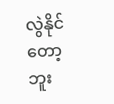လွဲနိုင်တော့ဘူး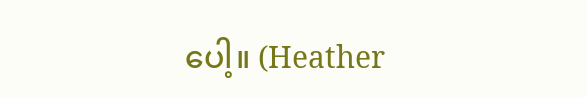ပေါ့။ (Heather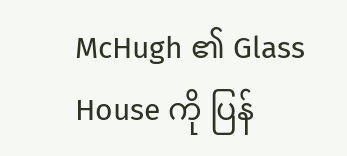McHugh ၏ Glass House ကို ပြန်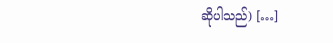ဆိုပါသည်) […]